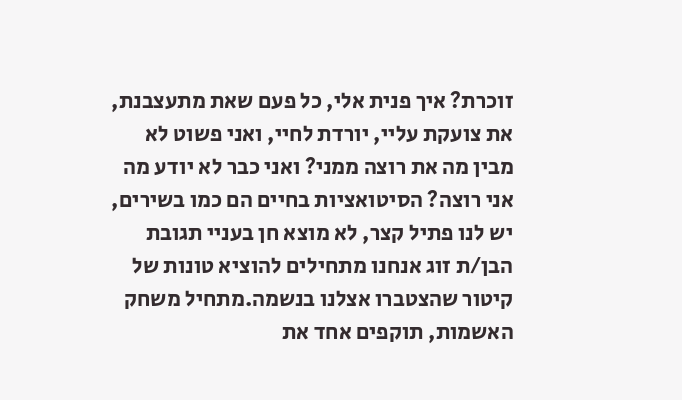זוכרת? איך פנית אלי, כל פעם שאת מתעצבנת, את צועקת עליי, יורדת לחיי, ואני פשוט לא מבין מה את רוצה ממני? ואני כבר לא יודע מה אני רוצה? הסיטואציות בחיים הם כמו בשירים, יש לנו פתיל קצר, לא מוצא חן בעניי תגובת הבן/ת זוג אנחנו מתחילים להוציא טונות של קיטור שהצטברו אצלנו בנשמה.מתחיל משחק האשמות, תוקפים אחד את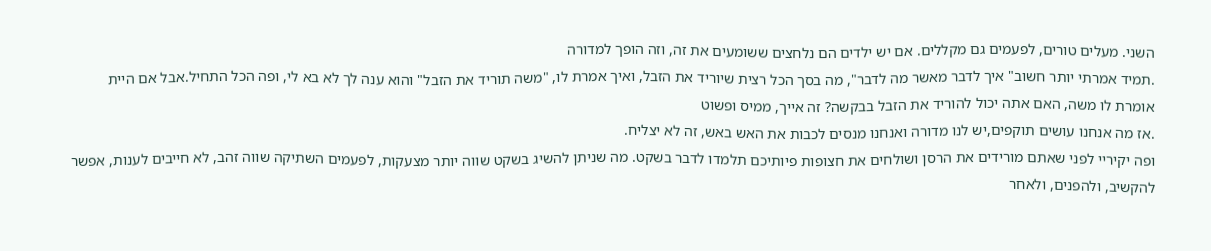השני. מעלים טורים, לפעמים גם מקללים. אם יש ילדים הם נלחצים ששומעים את זה, וזה הופך למדורה
.תמיד אמרתי יותר חשוב" איך לדבר מאשר מה לדבר", מה בסך הכל רצית שיוריד את הזבל, ואיך אמרת לו, "משה תוריד את הזבל" והוא ענה לך לא בא לי, ופה הכל התחיל.אבל אם היית אומרת לו משה, האם אתה יכול להוריד את הזבל בבקשה? זה אייך, ממיס ופשוט
.אז מה אנחנו עושים תוקפים,יש לנו מדורה ואנחנו מנסים לכבות את האש באש, זה לא יצליח.
ופה יקיריי לפני שאתם מורידים את הרסן ושולחים את חצופות פיותיכם תלמדו לדבר בשקט. מה שניתן להשיג בשקט שווה יותר מצעקות, לפעמים השתיקה שווה זהב, לא חייבים לענות, אפשר להקשיב, ולהפנים, ולאחר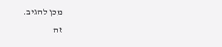מכן להגיב.
זה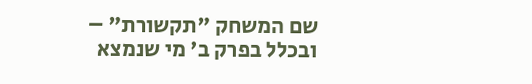שם המשחק "תקשורת" – ובכלל בפרק ב' מי שנמצא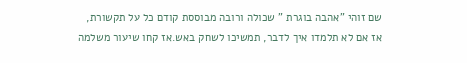שם זוהי "אהבה בוגרת " שכולה ורובה מבוססת קודם כל על תקשורת,
אז אם לא תלמדו איך לדבר, תמשיכו לשחק באש.אז קחו שיעור משלמה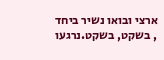ארצי ובואו נשיר ביחד , בשקט, בשקט.נרגעו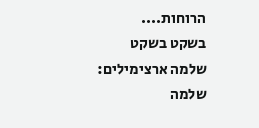הרוחות....
בשקט בשקט שלמה ארצימילים: שלמה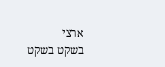ארצי
בשקט בשקט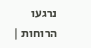נרגעו הרוחות |